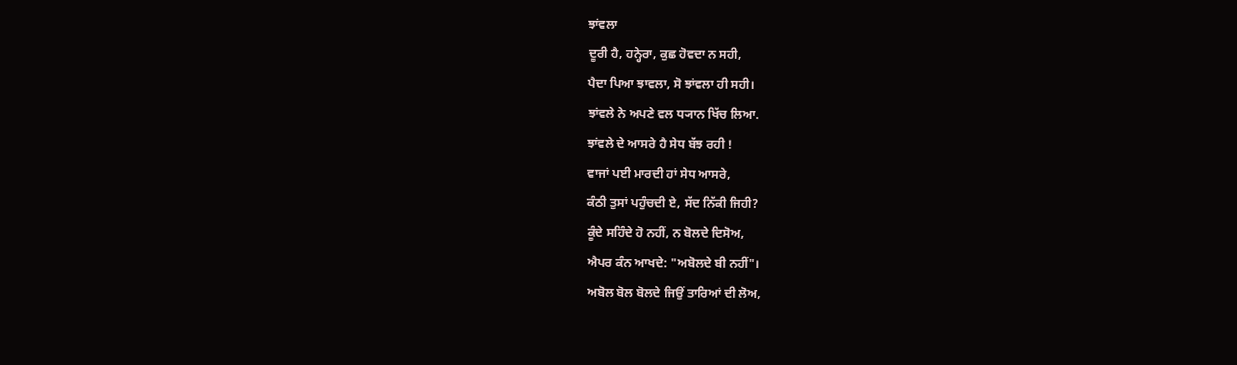ਝਾਂਵਲਾ
ਦੂਰੀ ਹੈ, ਹਨ੍ਹੇਰਾ, ਕੁਛ ਹੋਵਦਾ ਨ ਸਹੀ,
ਪੈਦਾ ਪਿਆ ਝਾਵਲਾ, ਸੋ ਝਾਂਵਲਾ ਹੀ ਸਹੀ।
ਝਾਂਵਲੇ ਨੇ ਅਪਣੇ ਵਲ ਧ੍ਯਾਨ ਖਿੱਚ ਲਿਆ.
ਝਾਂਵਲੇ ਦੇ ਆਸਰੇ ਹੈ ਸੇਧ ਬੱਝ ਰਹੀ !
ਵਾਜਾਂ ਪਈ ਮਾਰਦੀ ਹਾਂ ਸੇਧ ਆਸਰੇ,
ਕੰਠੀ ਤੁਸਾਂ ਪਹੁੰਚਦੀ ਏ, ਸੱਦ ਨਿੱਕੀ ਜਿਹੀ?
ਕੂੰਦੇ ਸਹਿੰਦੇ ਹੋ ਨਹੀਂ, ਨ ਬੋਲਦੇ ਦਿਸੋਅ,
ਐਪਰ ਕੰਨ ਆਖਦੇ: "ਅਬੋਲਦੇ ਬੀ ਨਹੀਂ"।
ਅਬੋਲ ਬੋਲ ਬੋਲਦੇ ਜਿਉਂ ਤਾਰਿਆਂ ਦੀ ਲੋਅ,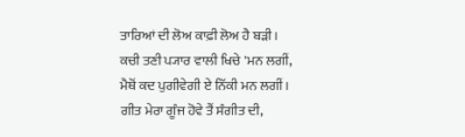ਤਾਰਿਆਂ ਦੀ ਲੋਅ ਕਾਫ਼ੀ ਲੋਅ ਹੈ ਬੜੀ।
ਕਚੀ ਤਣੀ ਪ੍ਯਾਰ ਵਾਲੀ ਖਿਚੇ 'ਮਨ ਲਗੀਂ,
ਮੈਥੋਂ ਕਦ ਪੁਗੀਵੇਗੀ ਏ ਨਿੱਕੀ ਮਨ ਲਗੀਂ।
ਗੀਤ ਮੇਰਾ ਗੂੰਜ ਹੋਵੇ ਤੈਂ ਸੰਗੀਤ ਦੀ,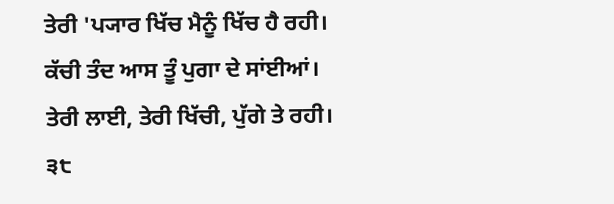ਤੇਰੀ 'ਪ੍ਯਾਰ ਖਿੱਚ ਮੈਨੂੰ ਖਿੱਚ ਹੈ ਰਹੀ।
ਕੱਚੀ ਤੰਦ ਆਸ ਤੂੰ ਪੁਗਾ ਦੇ ਸਾਂਈਆਂ।
ਤੇਰੀ ਲਾਈ, ਤੇਰੀ ਖਿੱਚੀ, ਪੁੱਗੇ ਤੇ ਰਹੀ। ੩੮